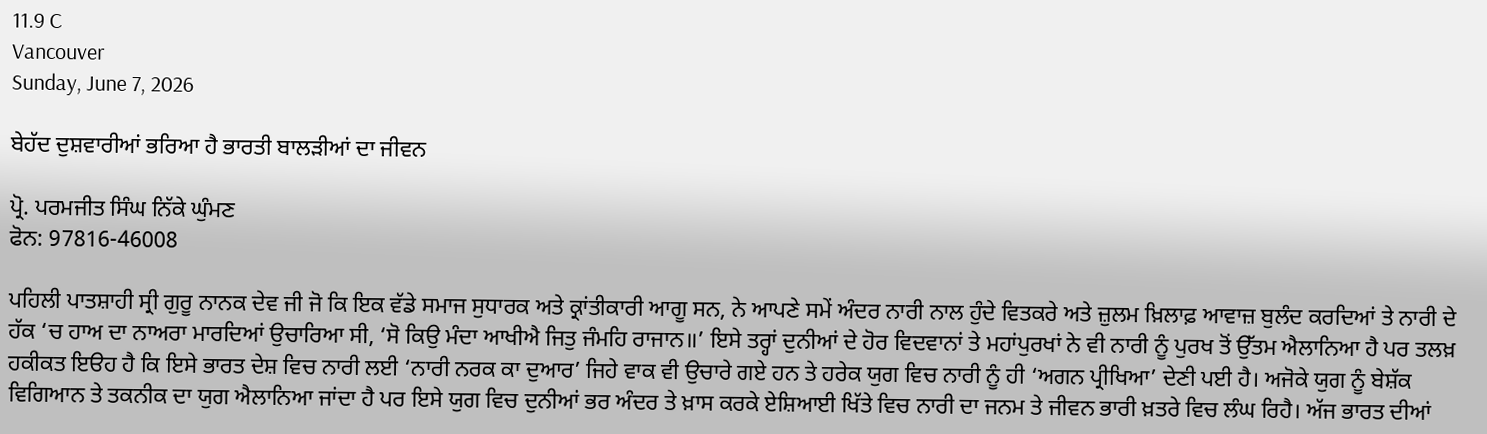11.9 C
Vancouver
Sunday, June 7, 2026

ਬੇਹੱਦ ਦੁਸ਼ਵਾਰੀਆਂ ਭਰਿਆ ਹੈ ਭਾਰਤੀ ਬਾਲੜੀਆਂ ਦਾ ਜੀਵਨ

ਪ੍ਰੋ. ਪਰਮਜੀਤ ਸਿੰਘ ਨਿੱਕੇ ਘੁੰਮਣ
ਫੋਨ: 97816-46008

ਪਹਿਲੀ ਪਾਤਸ਼ਾਹੀ ਸ੍ਰੀ ਗੁਰੂ ਨਾਨਕ ਦੇਵ ਜੀ ਜੋ ਕਿ ਇਕ ਵੱਡੇ ਸਮਾਜ ਸੁਧਾਰਕ ਅਤੇ ਕ੍ਰਾਂਤੀਕਾਰੀ ਆਗੂ ਸਨ, ਨੇ ਆਪਣੇ ਸਮੇਂ ਅੰਦਰ ਨਾਰੀ ਨਾਲ ਹੁੰਦੇ ਵਿਤਕਰੇ ਅਤੇ ਜ਼ੁਲਮ ਖ਼ਿਲਾਫ਼ ਆਵਾਜ਼ ਬੁਲੰਦ ਕਰਦਿਆਂ ਤੇ ਨਾਰੀ ਦੇ ਹੱਕ ‘ਚ ਹਾਅ ਦਾ ਨਾਅਰਾ ਮਾਰਦਿਆਂ ਉਚਾਰਿਆ ਸੀ, ‘ਸੋ ਕਿਉ ਮੰਦਾ ਆਖੀਐ ਜਿਤੁ ਜੰਮਹਿ ਰਾਜਾਨ॥’ ਇਸੇ ਤਰ੍ਹਾਂ ਦੁਨੀਆਂ ਦੇ ਹੋਰ ਵਿਦਵਾਨਾਂ ਤੇ ਮਹਾਂਪੁਰਖਾਂ ਨੇ ਵੀ ਨਾਰੀ ਨੂੰ ਪੁਰਖ ਤੋਂ ਉੱਤਮ ਐਲਾਨਿਆ ਹੈ ਪਰ ਤਲਖ਼ ਹਕੀਕਤ ਇੳਹ ਹੈ ਕਿ ਇਸੇ ਭਾਰਤ ਦੇਸ਼ ਵਿਚ ਨਾਰੀ ਲਈ ‘ਨਾਰੀ ਨਰਕ ਕਾ ਦੁਆਰ’ ਜਿਹੇ ਵਾਕ ਵੀ ਉਚਾਰੇ ਗਏ ਹਨ ਤੇ ਹਰੇਕ ਯੁਗ ਵਿਚ ਨਾਰੀ ਨੂੰ ਹੀ ‘ਅਗਨ ਪ੍ਰੀਖਿਆ’ ਦੇਣੀ ਪਈ ਹੈ। ਅਜੋਕੇ ਯੁਗ ਨੂੰ ਬੇਸ਼ੱਕ ਵਿਗਿਆਨ ਤੇ ਤਕਨੀਕ ਦਾ ਯੁਗ ਐਲਾਨਿਆ ਜਾਂਦਾ ਹੈ ਪਰ ਇਸੇ ਯੁਗ ਵਿਚ ਦੁਨੀਆਂ ਭਰ ਅੰਦਰ ਤੇ ਖ਼ਾਸ ਕਰਕੇ ਏਸ਼ਿਆਈ ਖਿੱਤੇ ਵਿਚ ਨਾਰੀ ਦਾ ਜਨਮ ਤੇ ਜੀਵਨ ਭਾਰੀ ਖ਼ਤਰੇ ਵਿਚ ਲੰਘ ਰਿਹੈ। ਅੱਜ ਭਾਰਤ ਦੀਆਂ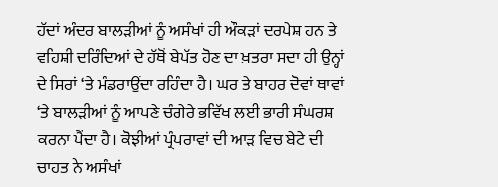ਹੱਦਾਂ ਅੰਦਰ ਬਾਲੜੀਆਂ ਨੂੰ ਅਸੰਖਾਂ ਹੀ ਔਕੜਾਂ ਦਰਪੇਸ਼ ਹਨ ਤੇ ਵਹਿਸ਼ੀ ਦਰਿੰਦਿਆਂ ਦੇ ਹੱਥੋਂ ਬੇਪੱਤ ਹੋਣ ਦਾ ਖ਼ਤਰਾ ਸਦਾ ਹੀ ਉਨ੍ਹਾਂ ਦੇ ਸਿਰਾਂ ‘ਤੇ ਮੰਡਰਾਉਂਦਾ ਰਹਿੰਦਾ ਹੈ। ਘਰ ਤੇ ਬਾਹਰ ਦੋਵਾਂ ਥਾਵਾਂ ‘ਤੇ ਬਾਲੜੀਆਂ ਨੂੰ ਆਪਣੇ ਚੰਗੇਰੇ ਭਵਿੱਖ ਲਈ ਭਾਰੀ ਸੰਘਰਸ਼ ਕਰਨਾ ਪੈਂਦਾ ਹੈ। ਕੋਝੀਆਂ ਪ੍ਰੰਪਰਾਵਾਂ ਦੀ ਆੜ ਵਿਚ ਬੇਟੇ ਦੀ ਚਾਹਤ ਨੇ ਅਸੰਖਾਂ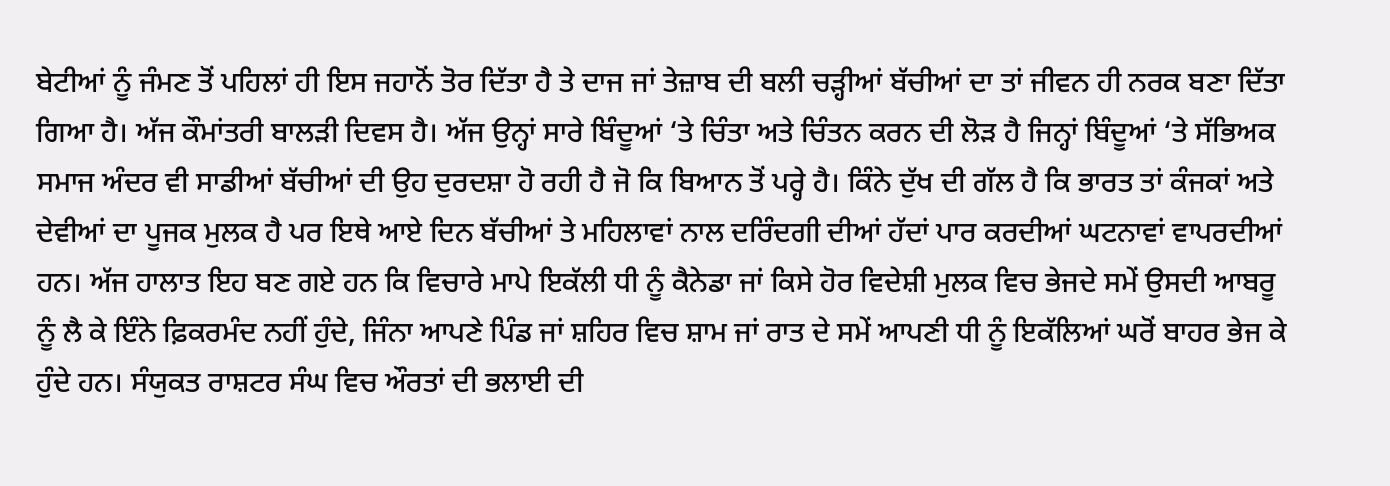ਬੇਟੀਆਂ ਨੂੰ ਜੰਮਣ ਤੋਂ ਪਹਿਲਾਂ ਹੀ ਇਸ ਜਹਾਨੋਂ ਤੋਰ ਦਿੱਤਾ ਹੈ ਤੇ ਦਾਜ ਜਾਂ ਤੇਜ਼ਾਬ ਦੀ ਬਲੀ ਚੜ੍ਹੀਆਂ ਬੱਚੀਆਂ ਦਾ ਤਾਂ ਜੀਵਨ ਹੀ ਨਰਕ ਬਣਾ ਦਿੱਤਾ ਗਿਆ ਹੈ। ਅੱਜ ਕੌਮਾਂਤਰੀ ਬਾਲੜੀ ਦਿਵਸ ਹੈ। ਅੱਜ ਉਨ੍ਹਾਂ ਸਾਰੇ ਬਿੰਦੂਆਂ ‘ਤੇ ਚਿੰਤਾ ਅਤੇ ਚਿੰਤਨ ਕਰਨ ਦੀ ਲੋੜ ਹੈ ਜਿਨ੍ਹਾਂ ਬਿੰਦੂਆਂ ‘ਤੇ ਸੱਭਿਅਕ ਸਮਾਜ ਅੰਦਰ ਵੀ ਸਾਡੀਆਂ ਬੱਚੀਆਂ ਦੀ ਉਹ ਦੁਰਦਸ਼ਾ ਹੋ ਰਹੀ ਹੈ ਜੋ ਕਿ ਬਿਆਨ ਤੋਂ ਪਰ੍ਹੇ ਹੈ। ਕਿੰਨੇ ਦੁੱਖ ਦੀ ਗੱਲ ਹੈ ਕਿ ਭਾਰਤ ਤਾਂ ਕੰਜਕਾਂ ਅਤੇ ਦੇਵੀਆਂ ਦਾ ਪੂਜਕ ਮੁਲਕ ਹੈ ਪਰ ਇਥੇ ਆਏ ਦਿਨ ਬੱਚੀਆਂ ਤੇ ਮਹਿਲਾਵਾਂ ਨਾਲ ਦਰਿੰਦਗੀ ਦੀਆਂ ਹੱਦਾਂ ਪਾਰ ਕਰਦੀਆਂ ਘਟਨਾਵਾਂ ਵਾਪਰਦੀਆਂ ਹਨ। ਅੱਜ ਹਾਲਾਤ ਇਹ ਬਣ ਗਏ ਹਨ ਕਿ ਵਿਚਾਰੇ ਮਾਪੇ ਇਕੱਲੀ ਧੀ ਨੂੰ ਕੈਨੇਡਾ ਜਾਂ ਕਿਸੇ ਹੋਰ ਵਿਦੇਸ਼ੀ ਮੁਲਕ ਵਿਚ ਭੇਜਦੇ ਸਮੇਂ ਉਸਦੀ ਆਬਰੂ ਨੂੰ ਲੈ ਕੇ ਇੰਨੇ ਫ਼ਿਕਰਮੰਦ ਨਹੀਂ ਹੁੰਦੇ, ਜਿੰਨਾ ਆਪਣੇ ਪਿੰਡ ਜਾਂ ਸ਼ਹਿਰ ਵਿਚ ਸ਼ਾਮ ਜਾਂ ਰਾਤ ਦੇ ਸਮੇਂ ਆਪਣੀ ਧੀ ਨੂੰ ਇਕੱਲਿਆਂ ਘਰੋਂ ਬਾਹਰ ਭੇਜ ਕੇ ਹੁੰਦੇ ਹਨ। ਸੰਯੁਕਤ ਰਾਸ਼ਟਰ ਸੰਘ ਵਿਚ ਔਰਤਾਂ ਦੀ ਭਲਾਈ ਦੀ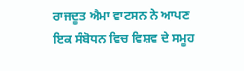ਰਾਜਦੂਤ ਐਮਾ ਵਾਟਸਨ ਨੇ ਆਪਣ ਇਕ ਸੰਬੋਧਨ ਵਿਚ ਵਿਸ਼ਵ ਦੇ ਸਮੂਹ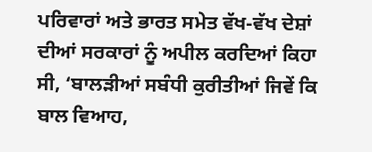ਪਰਿਵਾਰਾਂ ਅਤੇ ਭਾਰਤ ਸਮੇਤ ਵੱਖ-ਵੱਖ ਦੇਸ਼ਾਂ ਦੀਆਂ ਸਰਕਾਰਾਂ ਨੂੰ ਅਪੀਲ ਕਰਦਿਆਂ ਕਿਹਾ ਸੀ, ‘ਬਾਲੜੀਆਂ ਸਬੰਧੀ ਕੁਰੀਤੀਆਂ ਜਿਵੇਂ ਕਿ ਬਾਲ ਵਿਆਹ,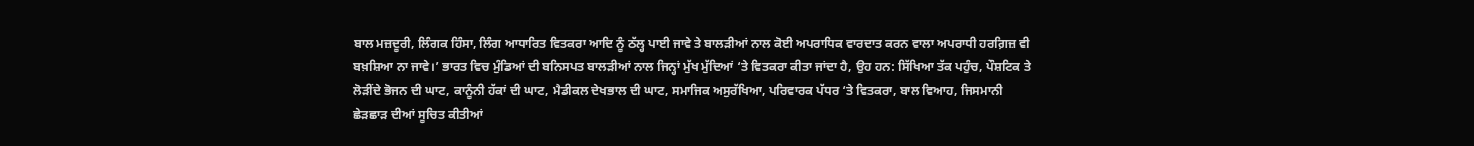ਬਾਲ ਮਜ਼ਦੂਰੀ, ਲਿੰਗਕ ਹਿੰਸਾ, ਲਿੰਗ ਆਧਾਰਿਤ ਵਿਤਕਰਾ ਆਦਿ ਨੂੰ ਠੱਲ੍ਹ ਪਾਈ ਜਾਵੇ ਤੇ ਬਾਲੜੀਆਂ ਨਾਲ ਕੋਈ ਅਪਰਾਧਿਕ ਵਾਰਦਾਤ ਕਰਨ ਵਾਲਾ ਅਪਰਾਧੀ ਹਰਗ਼ਿਜ਼ ਵੀ ਬਖ਼ਸ਼ਿਆ ਨਾ ਜਾਵੇ।’ ਭਾਰਤ ਵਿਚ ਮੁੰਡਿਆਂ ਦੀ ਬਨਿਸਪਤ ਬਾਲੜੀਆਂ ਨਾਲ ਜਿਨ੍ਹਾਂ ਮੁੱਖ ਮੁੱਦਿਆਂ ‘ਤੇ ਵਿਤਕਰਾ ਕੀਤਾ ਜਾਂਦਾ ਹੈ, ਉਹ ਹਨ: ਸਿੱਖਿਆ ਤੱਕ ਪਹੁੰਚ, ਪੌਸ਼ਟਿਕ ਤੇ ਲੋੜੀਂਦੇ ਭੋਜਨ ਦੀ ਘਾਟ, ਕਾਨੂੰਨੀ ਹੱਕਾਂ ਦੀ ਘਾਟ, ਮੈਡੀਕਲ ਦੇਖਭਾਲ ਦੀ ਘਾਟ, ਸਮਾਜਿਕ ਅਸੁਰੱਖਿਆ, ਪਰਿਵਾਰਕ ਪੱਧਰ ‘ਤੇ ਵਿਤਕਰਾ, ਬਾਲ ਵਿਆਹ, ਜਿਸਮਾਨੀ ਛੇੜਛਾੜ ਦੀਆਂ ਸੂਚਿਤ ਕੀਤੀਆਂ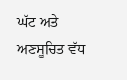ਘੱਟ ਅਤੇ ਅਣਸੂਚਿਤ ਵੱਧ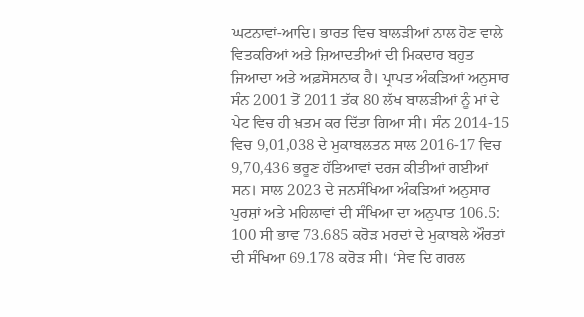ਘਟਨਾਵਾਂ-ਆਦਿ। ਭਾਰਤ ਵਿਚ ਬਾਲੜੀਆਂ ਨਾਲ ਹੋਣ ਵਾਲੇ ਵਿਤਕਰਿਆਂ ਅਤੇ ਜ਼ਿਆਦਤੀਆਂ ਦੀ ਮਿਕਦਾਰ ਬਹੁਤ ਜਿਆਦਾ ਅਤੇ ਅਫ਼ਸੋਸਨਾਕ ਹੈ। ਪ੍ਰਾਪਤ ਅੰਕੜਿਆਂ ਅਨੁਸਾਰ ਸੰਨ 2001 ਤੋਂ 2011 ਤੱਕ 80 ਲੱਖ ਬਾਲੜੀਆਂ ਨੂੰ ਮਾਂ ਦੇ ਪੇਟ ਵਿਚ ਹੀ ਖ਼ਤਮ ਕਰ ਦਿੱਤਾ ਗਿਆ ਸੀ। ਸੰਨ 2014-15 ਵਿਚ 9,01,038 ਦੇ ਮੁਕਾਬਲਤਨ ਸਾਲ 2016-17 ਵਿਚ 9,70,436 ਭਰੂਣ ਹੱਤਿਆਵਾਂ ਦਰਜ ਕੀਤੀਆਂ ਗਈਆਂ ਸਨ। ਸਾਲ 2023 ਦੇ ਜਨਸੰਖਿਆ ਅੰਕੜਿਆਂ ਅਨੁਸਾਰ ਪੁਰਸ਼ਾਂ ਅਤੇ ਮਹਿਲਾਵਾਂ ਦੀ ਸੰਖਿਆ ਦਾ ਅਨੁਪਾਤ 106.5: 100 ਸੀ ਭਾਵ 73.685 ਕਰੋੜ ਮਰਦਾਂ ਦੇ ਮੁਕਾਬਲੇ ਔਰਤਾਂ ਦੀ ਸੰਖਿਆ 69.178 ਕਰੋੜ ਸੀ। ‘ਸੇਵ ਦਿ ਗਰਲ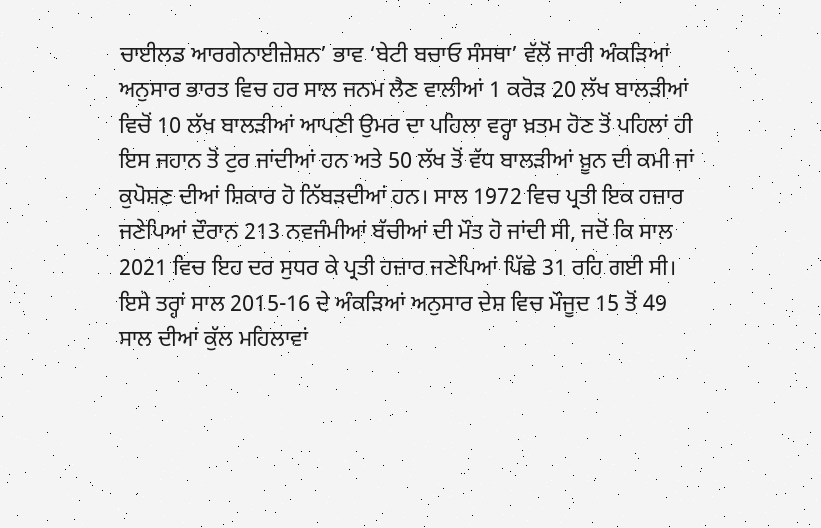ਚਾਈਲਡ ਆਰਗੇਨਾਈਜ਼ੇਸ਼ਨ’ ਭਾਵ ‘ਬੇਟੀ ਬਚਾਓ ਸੰਸਥਾ’ ਵੱਲੋਂ ਜਾਰੀ ਅੰਕੜਿਆਂ ਅਨੁਸਾਰ ਭਾਰਤ ਵਿਚ ਹਰ ਸਾਲ ਜਨਮ ਲੈਣ ਵਾਲੀਆਂ 1 ਕਰੋੜ 20 ਲੱਖ ਬਾਲੜੀਆਂ ਵਿਚੋਂ 10 ਲੱਖ ਬਾਲੜੀਆਂ ਆਪਣੀ ਉਮਰ ਦਾ ਪਹਿਲਾ ਵਰ੍ਹਾ ਖ਼ਤਮ ਹੋਣ ਤੋਂ ਪਹਿਲਾਂ ਹੀ ਇਸ ਜਹਾਨ ਤੋਂ ਟੁਰ ਜਾਂਦੀਆਂ ਹਨ ਅਤੇ 50 ਲੱਖ ਤੋਂ ਵੱਧ ਬਾਲੜੀਆਂ ਖ਼ੂਨ ਦੀ ਕਮੀ ਜਾਂ ਕੁਪੋਸ਼ਣ ਦੀਆਂ ਸ਼ਿਕਾਰ ਹੋ ਨਿੱਬੜਦੀਆਂ ਹਨ। ਸਾਲ 1972 ਵਿਚ ਪ੍ਰਤੀ ਇਕ ਹਜ਼ਾਰ ਜਣੇਪਿਆਂ ਦੌਰਾਨ 213 ਨਵਜੰਮੀਆਂ ਬੱਚੀਆਂ ਦੀ ਮੌਤ ਹੋ ਜਾਂਦੀ ਸੀ, ਜਦੋਂ ਕਿ ਸਾਲ 2021 ਵਿਚ ਇਹ ਦਰ ਸੁਧਰ ਕੇ ਪ੍ਰਤੀ ਹਜ਼ਾਰ ਜਣੇਪਿਆਂ ਪਿੱਛੇ 31 ਰਹਿ ਗਈ ਸੀ। ਇਸੇ ਤਰ੍ਹਾਂ ਸਾਲ 2015-16 ਦੇ ਅੰਕੜਿਆਂ ਅਨੁਸਾਰ ਦੇਸ਼ ਵਿਚ ਮੌਜੂਦ 15 ਤੋਂ 49 ਸਾਲ ਦੀਆਂ ਕੁੱਲ ਮਹਿਲਾਵਾਂ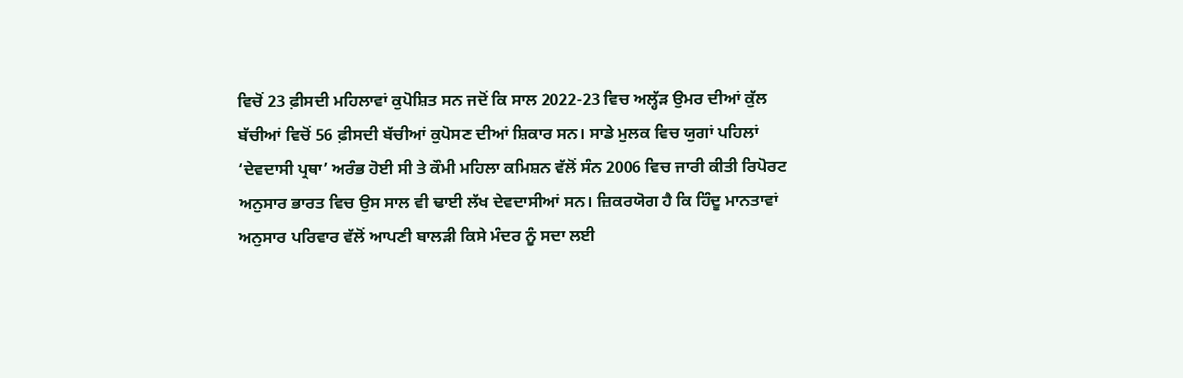ਵਿਚੋਂ 23 ਫ਼ੀਸਦੀ ਮਹਿਲਾਵਾਂ ਕੁਪੋਸ਼ਿਤ ਸਨ ਜਦੋਂ ਕਿ ਸਾਲ 2022-23 ਵਿਚ ਅਲ੍ਹੱੜ ਉਮਰ ਦੀਆਂ ਕੁੱਲ ਬੱਚੀਆਂ ਵਿਚੋਂ 56 ਫ਼ੀਸਦੀ ਬੱਚੀਆਂ ਕੁਪੋਸਣ ਦੀਆਂ ਸ਼ਿਕਾਰ ਸਨ। ਸਾਡੇ ਮੁਲਕ ਵਿਚ ਯੁਗਾਂ ਪਹਿਲਾਂ ‘ਦੇਵਦਾਸੀ ਪ੍ਰਥਾ’ ਅਰੰਭ ਹੋਈ ਸੀ ਤੇ ਕੌਮੀ ਮਹਿਲਾ ਕਮਿਸ਼ਨ ਵੱਲੋਂ ਸੰਨ 2006 ਵਿਚ ਜਾਰੀ ਕੀਤੀ ਰਿਪੋਰਟ ਅਨੁਸਾਰ ਭਾਰਤ ਵਿਚ ਉਸ ਸਾਲ ਵੀ ਢਾਈ ਲੱਖ ਦੇਵਦਾਸੀਆਂ ਸਨ। ਜ਼ਿਕਰਯੋਗ ਹੈ ਕਿ ਹਿੰਦੂ ਮਾਨਤਾਵਾਂ ਅਨੁਸਾਰ ਪਰਿਵਾਰ ਵੱਲੋਂ ਆਪਣੀ ਬਾਲੜੀ ਕਿਸੇ ਮੰਦਰ ਨੂੰ ਸਦਾ ਲਈ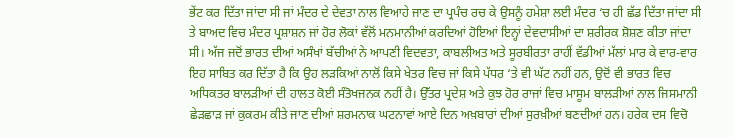ਭੇਂਟ ਕਰ ਦਿੱਤਾ ਜਾਂਦਾ ਸੀ ਜਾਂ ਮੰਦਰ ਦੇ ਦੇਵਤਾ ਨਾਲ ਵਿਆਹੇ ਜਾਣ ਦਾ ਪ੍ਰਪੰਚ ਰਚ ਕੇ ਉਸਨੂੰ ਹਮੇਸ਼ਾ ਲਈ ਮੰਦਰ ‘ਚ ਹੀ ਛੱਡ ਦਿੱਤਾ ਜਾਂਦਾ ਸੀ ਤੇ ਬਾਅਦ ਵਿਚ ਮੰਦਰ ਪ੍ਰਸ਼ਾਸ਼ਨ ਜਾਂ ਹੋਰ ਲੋਕਾਂ ਵੱਲੋਂ ਮਨਮਾਨੀਆਂ ਕਰਦਿਆਂ ਹੋਇਆਂ ਇਨ੍ਹਾਂ ਦੇਵਦਾਸੀਆਂ ਦਾ ਸ਼ਰੀਰਕ ਸ਼ੋਸ਼ਣ ਕੀਤਾ ਜਾਂਦਾ ਸੀ। ਅੱਜ ਜਦੋਂ ਭਾਰਤ ਦੀਆਂ ਅਸੰਖਾਂ ਬੱਚੀਆਂ ਨੇ ਆਪਣੀ ਵਿਦਵਤਾ, ਕਾਬਲੀਅਤ ਅਤੇ ਸੂਰਬੀਰਤਾ ਰਾਹੀਂ ਵੱਡੀਆਂ ਮੱਲਾਂ ਮਾਰ ਕੇ ਵਾਰ-ਵਾਰ ਇਹ ਸਾਬਿਤ ਕਰ ਦਿੱਤਾ ਹੈ ਕਿ ਉਹ ਲੜਕਿਆਂ ਨਾਲੋਂ ਕਿਸੇ ਖੇਤਰ ਵਿਚ ਜਾਂ ਕਿਸੇ ਪੱਧਰ ‘ਤੇ ਵੀ ਘੱਟ ਨਹੀਂ ਹਨ, ਉਦੋਂ ਵੀ ਭਾਰਤ ਵਿਚ ਅਧਿਕਤਰ ਬਾਲੜੀਆਂ ਦੀ ਹਾਲਤ ਕੋਈ ਸੰਤੋਖਜਨਕ ਨਹੀਂ ਹੈ। ਉੱਤਰ ਪ੍ਰਦੇਸ਼ ਅਤੇ ਕੁਝ ਹੋਰ ਰਾਜਾਂ ਵਿਚ ਮਾਸੂਮ ਬਾਲੜੀਆਂ ਨਾਲ ਜਿਸਮਾਨੀ ਛੇੜਛਾੜ ਜਾਂ ਕੁਕਰਮ ਕੀਤੇ ਜਾਣ ਦੀਆਂ ਸ਼ਰਮਨਾਕ ਘਟਨਾਵਾਂ ਆਏ ਦਿਨ ਅਖ਼ਬਾਰਾਂ ਦੀਆਂ ਸੁਰਖ਼ੀਆਂ ਬਣਦੀਆਂ ਹਨ। ਹਰੇਕ ਦਸ ਵਿਚੋ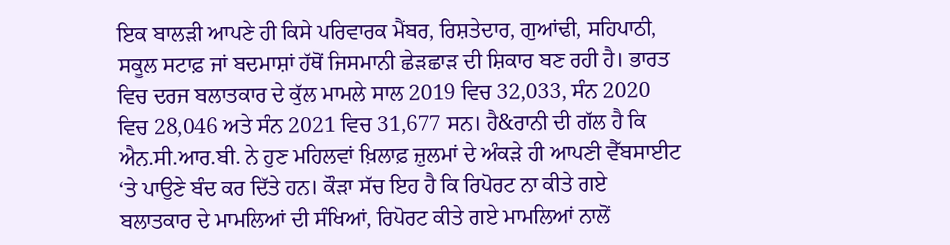ਇਕ ਬਾਲੜੀ ਆਪਣੇ ਹੀ ਕਿਸੇ ਪਰਿਵਾਰਕ ਮੈਂਬਰ, ਰਿਸ਼ਤੇਦਾਰ, ਗੁਆਂਢੀ, ਸਹਿਪਾਠੀ, ਸਕੂਲ ਸਟਾਫ਼ ਜਾਂ ਬਦਮਾਸ਼ਾਂ ਹੱਥੋਂ ਜਿਸਮਾਨੀ ਛੇੜਛਾੜ ਦੀ ਸ਼ਿਕਾਰ ਬਣ ਰਹੀ ਹੈ। ਭਾਰਤ ਵਿਚ ਦਰਜ ਬਲਾਤਕਾਰ ਦੇ ਕੁੱਲ ਮਾਮਲੇ ਸਾਲ 2019 ਵਿਚ 32,033, ਸੰਨ 2020 ਵਿਚ 28,046 ਅਤੇ ਸੰਨ 2021 ਵਿਚ 31,677 ਸਨ। ਹੈ&ਰਾਨੀ ਦੀ ਗੱਲ ਹੈ ਕਿ ਐਨ.ਸੀ.ਆਰ.ਬੀ. ਨੇ ਹੁਣ ਮਹਿਲਵਾਂ ਖ਼ਿਲਾਫ਼ ਜ਼ੁਲਮਾਂ ਦੇ ਅੰਕੜੇ ਹੀ ਆਪਣੀ ਵੈੱਬਸਾਈਟ ‘ਤੇ ਪਾਉਣੇ ਬੰਦ ਕਰ ਦਿੱਤੇ ਹਨ। ਕੌੜਾ ਸੱਚ ਇਹ ਹੈ ਕਿ ਰਿਪੋਰਟ ਨਾ ਕੀਤੇ ਗਏ ਬਲਾਤਕਾਰ ਦੇ ਮਾਮਲਿਆਂ ਦੀ ਸੰਖਿਆਂ, ਰਿਪੋਰਟ ਕੀਤੇ ਗਏ ਮਾਮਲਿਆਂ ਨਾਲੋਂ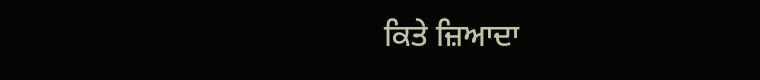ਕਿਤੇ ਜ਼ਿਆਦਾ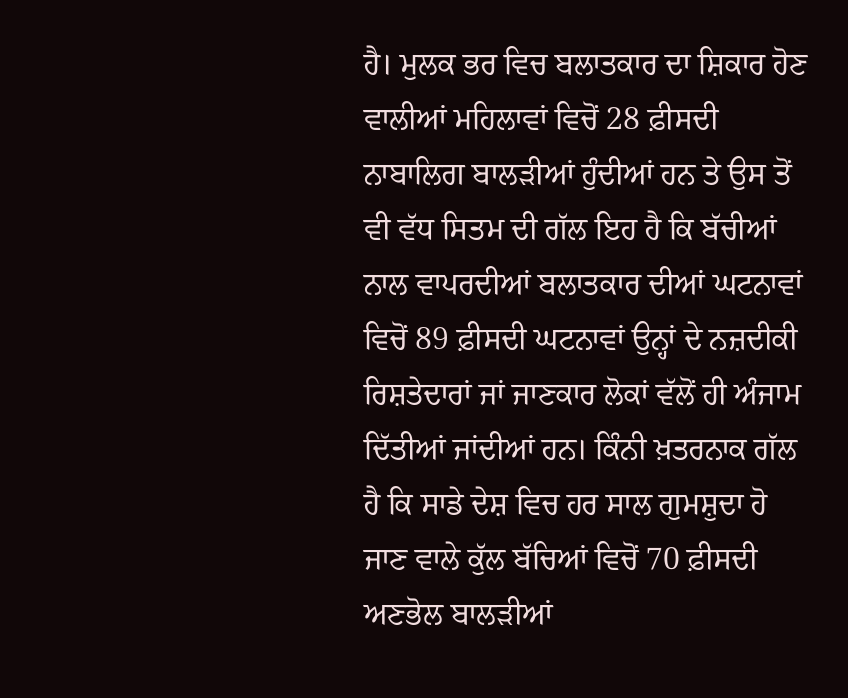ਹੈ। ਮੁਲਕ ਭਰ ਵਿਚ ਬਲਾਤਕਾਰ ਦਾ ਸ਼ਿਕਾਰ ਹੋਣ ਵਾਲੀਆਂ ਮਹਿਲਾਵਾਂ ਵਿਚੋਂ 28 ਫ਼ੀਸਦੀ ਨਾਬਾਲਿਗ ਬਾਲੜੀਆਂ ਹੁੰਦੀਆਂ ਹਨ ਤੇ ਉਸ ਤੋਂ ਵੀ ਵੱਧ ਸਿਤਮ ਦੀ ਗੱਲ ਇਹ ਹੈ ਕਿ ਬੱਚੀਆਂ ਨਾਲ ਵਾਪਰਦੀਆਂ ਬਲਾਤਕਾਰ ਦੀਆਂ ਘਟਨਾਵਾਂ ਵਿਚੋਂ 89 ਫ਼ੀਸਦੀ ਘਟਨਾਵਾਂ ਉਨ੍ਹਾਂ ਦੇ ਨਜ਼ਦੀਕੀ ਰਿਸ਼ਤੇਦਾਰਾਂ ਜਾਂ ਜਾਣਕਾਰ ਲੋਕਾਂ ਵੱਲੋਂ ਹੀ ਅੰਜਾਮ ਦਿੱਤੀਆਂ ਜਾਂਦੀਆਂ ਹਨ। ਕਿੰਨੀ ਖ਼ਤਰਨਾਕ ਗੱਲ ਹੈ ਕਿ ਸਾਡੇ ਦੇਸ਼ ਵਿਚ ਹਰ ਸਾਲ ਗੁਮਸ਼ੁਦਾ ਹੋ ਜਾਣ ਵਾਲੇ ਕੁੱਲ ਬੱਚਿਆਂ ਵਿਚੋਂ 70 ਫ਼ੀਸਦੀ ਅਣਭੋਲ ਬਾਲੜੀਆਂ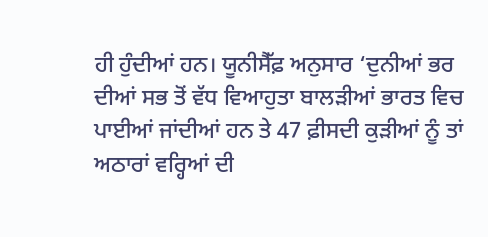ਹੀ ਹੁੰਦੀਆਂ ਹਨ। ਯੂਨੀਸੈੱਫ਼ ਅਨੁਸਾਰ ‘ਦੁਨੀਆਂ ਭਰ ਦੀਆਂ ਸਭ ਤੋਂ ਵੱਧ ਵਿਆਹੁਤਾ ਬਾਲੜੀਆਂ ਭਾਰਤ ਵਿਚ ਪਾਈਆਂ ਜਾਂਦੀਆਂ ਹਨ ਤੇ 47 ਫ਼ੀਸਦੀ ਕੁੜੀਆਂ ਨੂੰ ਤਾਂ ਅਠਾਰਾਂ ਵਰ੍ਹਿਆਂ ਦੀ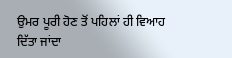ਉਮਰ ਪੂਰੀ ਹੋਣ ਤੋਂ ਪਹਿਲਾਂ ਹੀ ਵਿਆਹ ਦਿੱਤਾ ਜਾਂਦਾ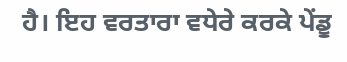ਹੈ। ਇਹ ਵਰਤਾਰਾ ਵਧੇਰੇ ਕਰਕੇ ਪੇਂਡੂ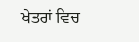ਖੇਤਰਾਂ ਵਿਚ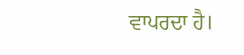ਵਾਪਰਦਾ ਹੈ।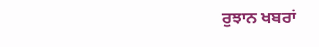ਰੁਝਾਨ ਖਬਰਾਂ